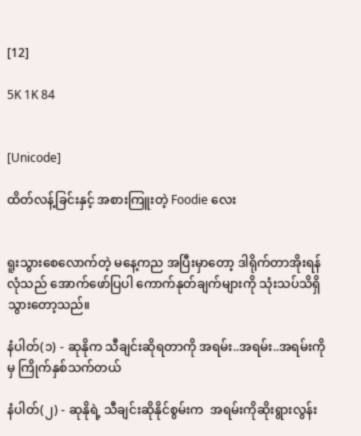[12]

5K 1K 84


[Unicode]

ထိတ်လန့်ခြင်းနှင့် အစားကြူးတဲ့ Foodie လေး


ရူးသွားစေလောက်တဲ့ မနေ့ကည အပြီးမှာတော့ ဒါရိုက်တာအိုးရန်လုံသည် အောက်ဖော်ပြပါ ကောက်နုတ်ချက်များကို သုံးသပ်သိရှိသွားတော့သည်။

နံပါတ်(၁) - ဆုနိုက သီချင်းဆိုရတာကို အရမ်း..အရမ်း..အရမ်းကိုမှ ကြိုက်နှစ်သက်တယ်

နံပါတ်(၂) - ဆုနိုရဲ့ သီချင်းဆိုနိုင်စွမ်းက  အရမ်းကိုဆိုးရွားလွန်း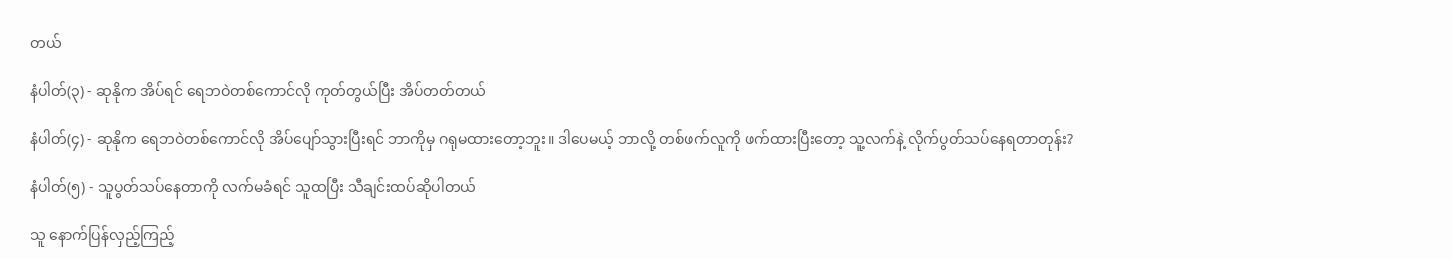တယ်

နံပါတ်(၃) - ဆုနိုက အိပ်ရင် ရေဘဝဲတစ်ကောင်လို ကုတ်တွယ်ပြီး အိပ်တတ်တယ်

နံပါတ်(၄) - ဆုနိုက ရေဘဝဲတစ်ကောင်လို အိပ်ပျော်သွားပြီးရင် ဘာကိုမှ ဂရုမထားတော့ဘူး။ ဒါပေမယ့် ဘာလို့ တစ်ဖက်လူကို ဖက်ထားပြီးတော့ သူ့လက်နဲ့ လိုက်ပွတ်သပ်နေရတာတုန်း?

နံပါတ်(၅) - သူပွတ်သပ်နေတာကို လက်မခံရင် သူထပြီး သီချင်းထပ်ဆိုပါတယ်

သူ နောက်ပြန်လှည့်ကြည့်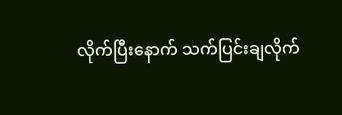လိုက်ပြီးနောက် သက်ပြင်းချလိုက်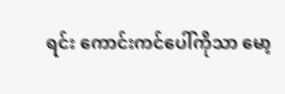ရင်း ကောင်းကင်ပေါ်ကိုသာ မော့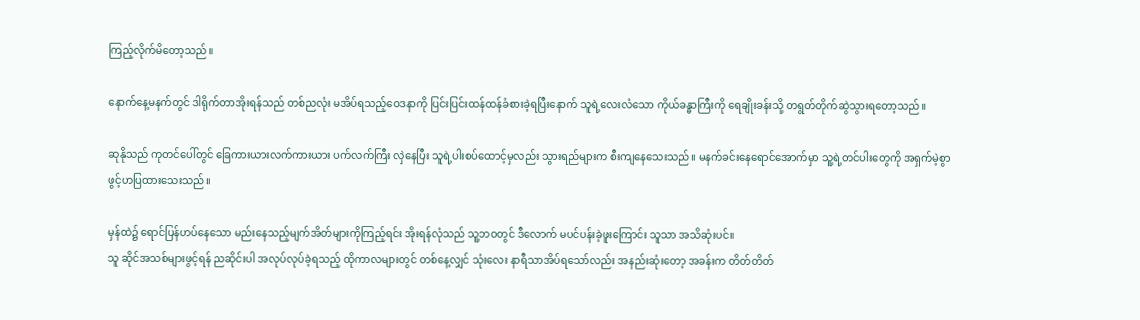ကြည့်လိုက်မိတော့သည်။

နောက်နေ့မနက်တွင် ဒါရိုက်တာအိုးရန်သည် တစ်ညလုံး မအိပ်ရသည့်ဝေဒနာကို ပြင်းပြင်းထန်ထန်ခံစားခဲ့ရပြီးနောက် သူရဲ့လေးလံသော ကိုယ်ခန္ဓာကြီးကို ရေချိုးခန်းသို့ တရွတ်တိုက်ဆွဲသွားရတော့သည်။

ဆုနိုသည် ကုတင်ပေါ်တွင် ခြေကားယားလက်ကားယား ပက်လက်ကြီး လှဲနေပြီး သူရဲ့ပါးစပ်ထောင့်မှလည်း သွားရည်များက စီးကျနေသေးသည်။ မနက်ခင်းနေရောင်အောက်မှာ သူ့ရဲ့တင်ပါးတွေကို အရှက်မဲ့စွာ
ဖွင့်ဟပြထားသေးသည်။

မှန်ထဲ၌ ရောင်ပြန်ဟပ်နေသော မည်းနေသည့်မျက်အိတ်များကိုကြည့်ရင်း အိုးရန်လုံသည် သူ့ဘဝတွင် ဒီလောက် မပင်ပန်းခဲ့ဖူးကြောင်း သူသာ အသိဆုံးပင်။
သူ ဆိုင်အသစ်များဖွင့်ရန် ညဆိုင်းပါ အလုပ်လုပ်ခဲ့ရသည့် ထိုကာလများတွင် တစ်နေ့လျှင် သုံးလေး နာရီသာအိပ်ရသော်လည်း အနည်းဆုံးတော့ အခန်းက တိတ်တိတ်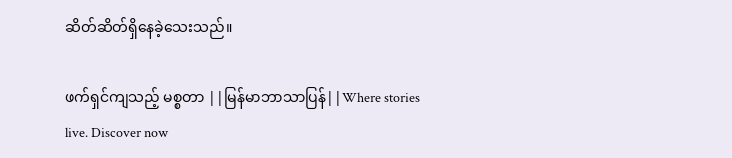ဆိတ်ဆိတ်ရှိနေခဲ့သေးသည်။

ဖက်ရှင်ကျသည့် မစ္စတာ ||မြန်မာဘာသာပြန်||Where stories live. Discover now